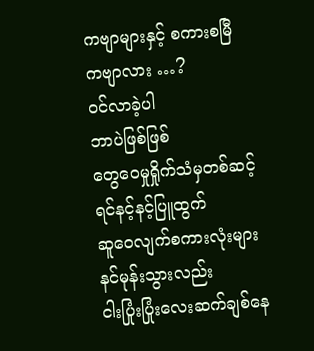ကဗျာများနှင့် စကားစမြီ
ကဗျာလား …?
ဝင်လာခဲ့ပါ
ဘာပဲဖြစ်ဖြစ်
တွေဝေမှုရှိုက်သံမှတစ်ဆင့်
ရင်နင့်နင့်ပြူထွက်
ဆူဝေလျက်စကားလုံးများ
နင်မုန်းသွားလည်း
ငါးပြုံးပြုံးလေးဆက်ချစ်နေ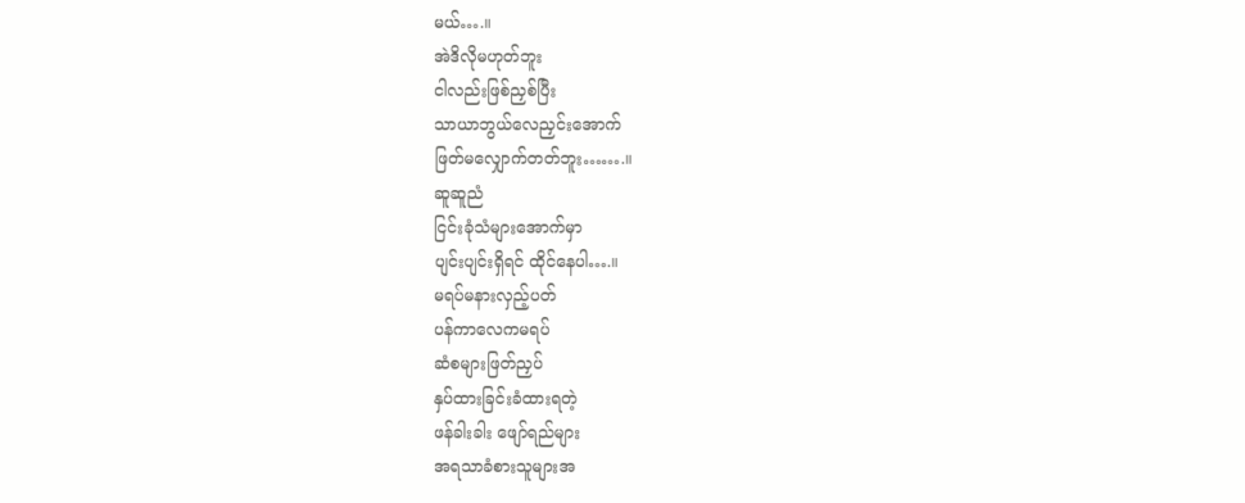မယ်….။
အဲဒိလိုမဟုတ်ဘူး
ငါလည်းဖြစ်ညှစ်ပြီး
သာယာဘွယ်လေညှင်းအောက်
ဖြတ်မလျှောက်တတ်ဘူး…….။
ဆူဆူညံ
ငြင်းခုံသံများအောက်မှာ
ပျင်းပျင်းရှိရင် ထိုင်နေပါ….။
မရပ်မနားလှည့်ပတ်
ပန်ကာလေကမရပ်
ဆံစများဖြတ်ညှပ်
နှပ်ထားခြင်းခံထားရတဲ့
ဖန်ခါးခါး ဖျော်ရည်များ
အရသာခံစားသူများအ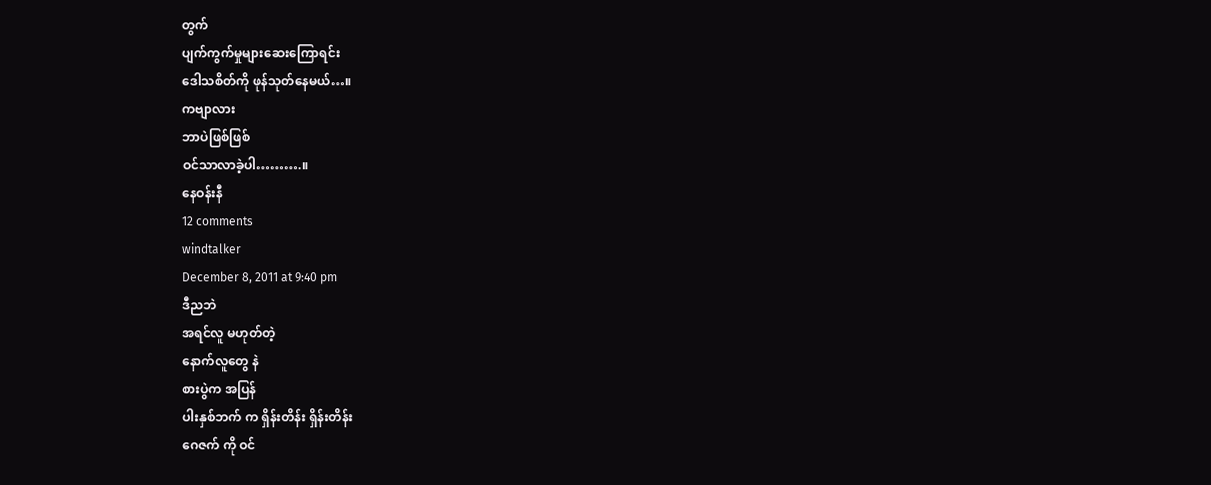တွက်
ပျက်ကွက်မှုများဆေးကြောရင်း
ဒေါသစိတ်ကို ဖုန်သုတ်နေမယ်…။
ကဗျာလား
ဘာပဲဖြစ်ဖြစ်
ဝင်သာလာခဲ့ပါ……….။
နေဝန်းနီ
12 comments
windtalker
December 8, 2011 at 9:40 pm
ဒီညဘဲ
အရင်လူ မဟုတ်တဲ့
နောက်လူတွေ နဲ
စားပွဲက အပြန်
ပါးနှစ်ဘက် က ရှိန်းတိန်း ရှိန်းတိန်း
ဂေဇက် ကို ဝင်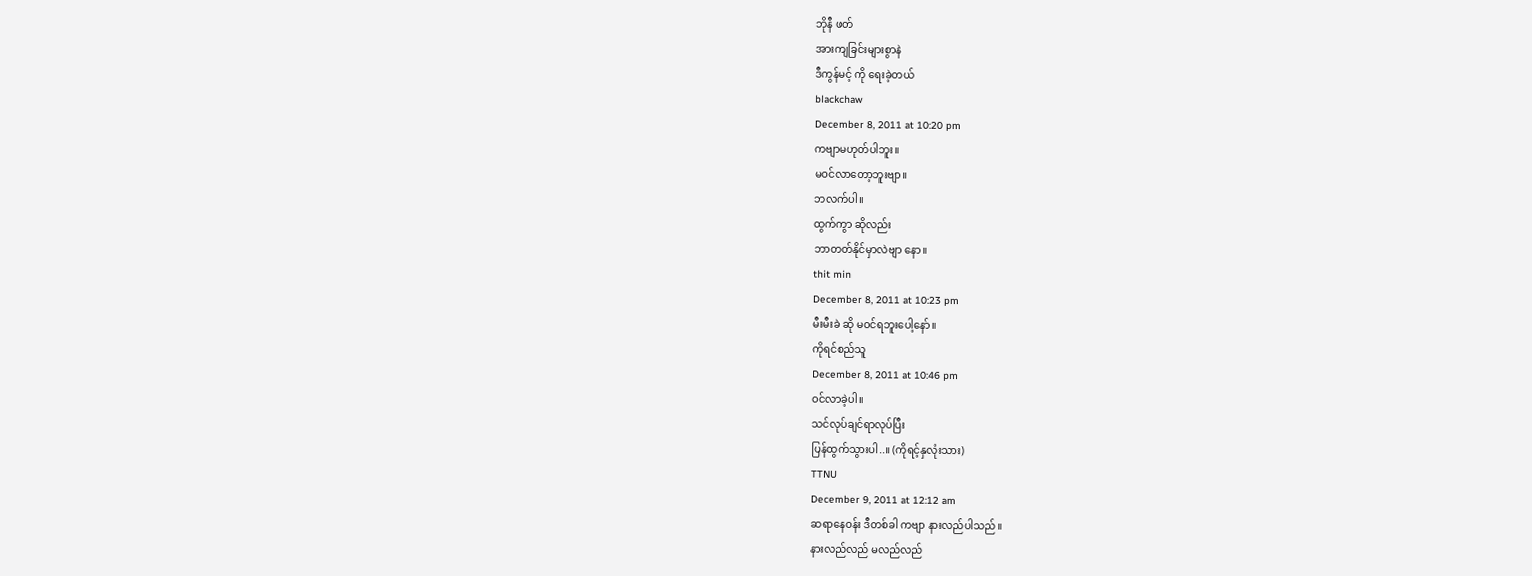ဘိုနီ ဖတ်
အားကျခြင်းများစွာနဲ
ဒီကွန်မင့် ကို ရေးခဲ့တယ်
blackchaw
December 8, 2011 at 10:20 pm
ကဗျာမဟုတ်ပါဘူး။
မဝင်လာတော့ဘူးဗျာ။
ဘလက်ပါ။
ထွက်ကွာ ဆိုလည်း
ဘာတတ်နိုင်မှာလဲဗျာ နော။
thit min
December 8, 2011 at 10:23 pm
မီးမီးခဲ ဆို မဝင်ရဘူးပေါ့နော်။
ကိုရင်စည်သူ
December 8, 2011 at 10:46 pm
ဝင်လာခဲ့ပါ။
သင်လုပ်ချင်ရာလုပ်ပြီး
ပြန်ထွက်သွားပါ..။ (ကိုရင့်နှလုံးသား)
TTNU
December 9, 2011 at 12:12 am
ဆရာနေဝန်း ဒီတစ်ခါ ကဗျာ နားလည်ပါသည်။
နားလည်လည် မလည်လည်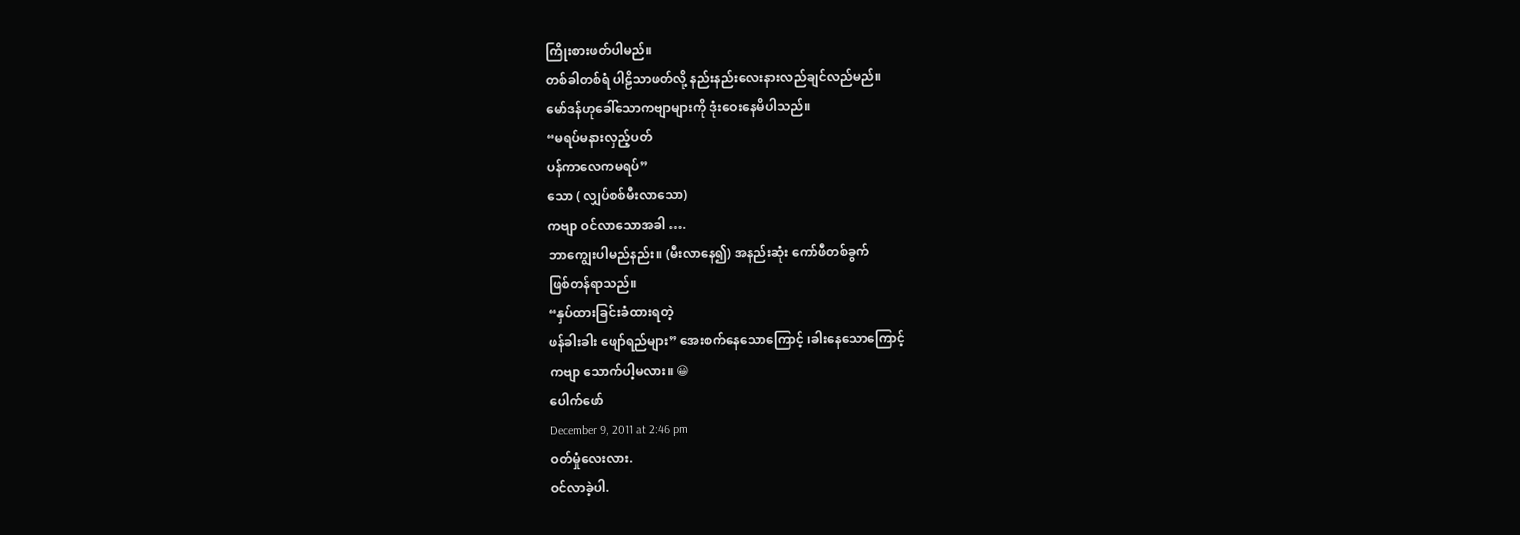ကြိုးစားဖတ်ပါမည်။
တစ်ခါတစ်ရံ ပါဠိသာဖတ်လို့ နည်းနည်းလေးနားလည်ချင်လည်မည်။
မော်ဒန်ဟုခေါ်သောကဗျာများကို ဒုံးဝေးနေမိပါသည်။
“မရပ်မနားလှည့်ပတ်
ပန်ကာလေကမရပ်”
သော ( လျှပ်စစ်မီးလာသော)
ကဗျာ ဝင်လာသောအခါ ….
ဘာကျွေးပါမည်နည်း။ (မီးလာနေ၍) အနည်းဆုံး ကော်ဖီတစ်ခွက်
ဖြစ်တန်ရာသည်။
“နှပ်ထားခြင်းခံထားရတဲ့
ဖန်ခါးခါး ဖျော်ရည်များ” အေးစက်နေသောကြောင့် ၊ခါးနေသောကြောင့်
ကဗျာ သောက်ပါ့မလား။ 😀
ပေါက်ဖော်
December 9, 2011 at 2:46 pm
ဝတ်မှုံလေးလား.
ဝင်လာခဲ့ပါ.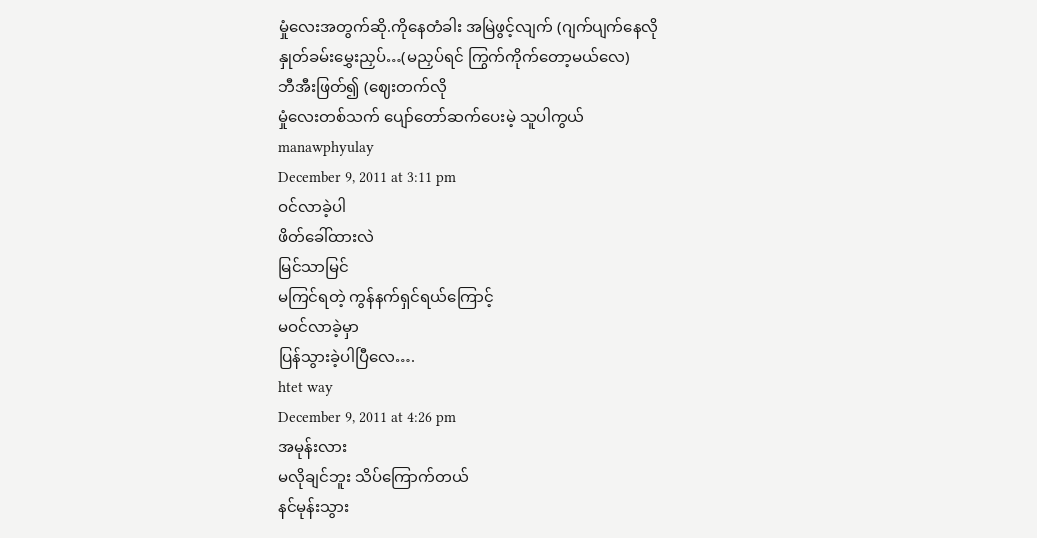မှုံလေးအတွက်ဆို.ကိုနေတံခါး အမြဲဖွင့်လျက် (ဂျက်ပျက်နေလို
နှုတ်ခမ်းမွှေးညှပ်…(မညှပ်ရင် ကြွက်ကိုက်တော့မယ်လေ)
ဘီအီးဖြတ်၍ (ဈေးတက်လို
မှုံလေးတစ်သက် ပျော်တော်ဆက်ပေးမဲ့ သူပါကွယ်
manawphyulay
December 9, 2011 at 3:11 pm
ဝင်လာခဲ့ပါ
ဖိတ်ခေါ်ထားလဲ
မြင်သာမြင်
မကြင်ရတဲ့ ကွန်နက်ရှင်ရယ်ကြောင့်
မဝင်လာခဲ့မှာ
ပြန်သွားခဲ့ပါပြီလေ….
htet way
December 9, 2011 at 4:26 pm
အမုန်းလား
မလိုချင်ဘူး သိပ်ကြောက်တယ်
နင်မုန်းသွား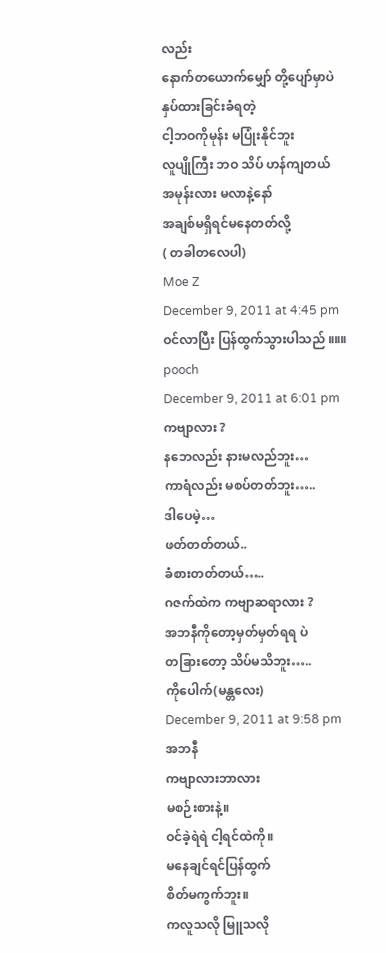လည်း
နောက်တယောက်မျှော် တို့ပျော်မှာပဲ
နှပ်ထားခြင်းခံရတဲ့
ငါ့ဘဝကိုမုန်း မပြုံးနိုင်ဘူး
လူပျိုကြီး ဘဝ သိပ် ဟန်ကျတယ်
အမုန်းလား မလာနဲ့နော်
အချစ်မရှိရင်မနေတတ်လို့
( တခါတလေပါ)
Moe Z
December 9, 2011 at 4:45 pm
ဝင်လာပြီး ပြန်ထွက်သွားပါသည် ။။။
pooch
December 9, 2011 at 6:01 pm
ကဗျာလား ?
နဘေလည်း နားမလည်ဘူး…
ကာရံလည်း မစပ်တတ်ဘူး…..
ဒါပေမဲ့…
ဖတ်တတ်တယ်..
ခံစားတတ်တယ်…..
ဂဇက်ထဲက ကဗျာဆရာလား ?
အဘနီကိုတော့မှတ်မှတ်ရရ ပဲ
တခြားတော့ သိပ်မသိဘူး…..
ကိုပေါက်(မန္တလေး)
December 9, 2011 at 9:58 pm
အဘနီ
ကဗျာလားဘာလား
မစဉ်းစားနဲ့။
ဝင်ခဲ့ရဲရဲ ငါ့ရင်ထဲကို။
မနေချင်ရင်ပြန်ထွက်
စိတ်မကွက်ဘူး။
ကလူသလို မြူသလို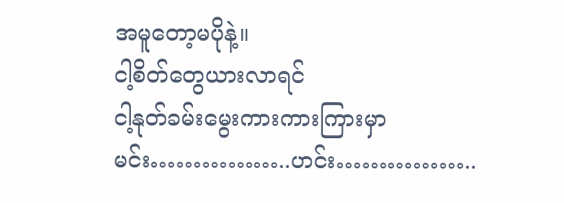အမူတော့မပိုနဲ့။
ငါ့စိတ်တွေယားလာရင်
ငါ့နုတ်ခမ်းမွေးကားကားကြားမှာ
မင်း……………..ဟင်း……………..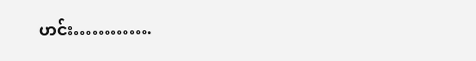ဟင်း………….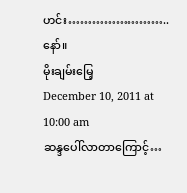ဟင်း……………………..နော်။
မိုးချမ်းမြေ့
December 10, 2011 at 10:00 am
ဆန္ဒပေါ်လာတာကြောင့်…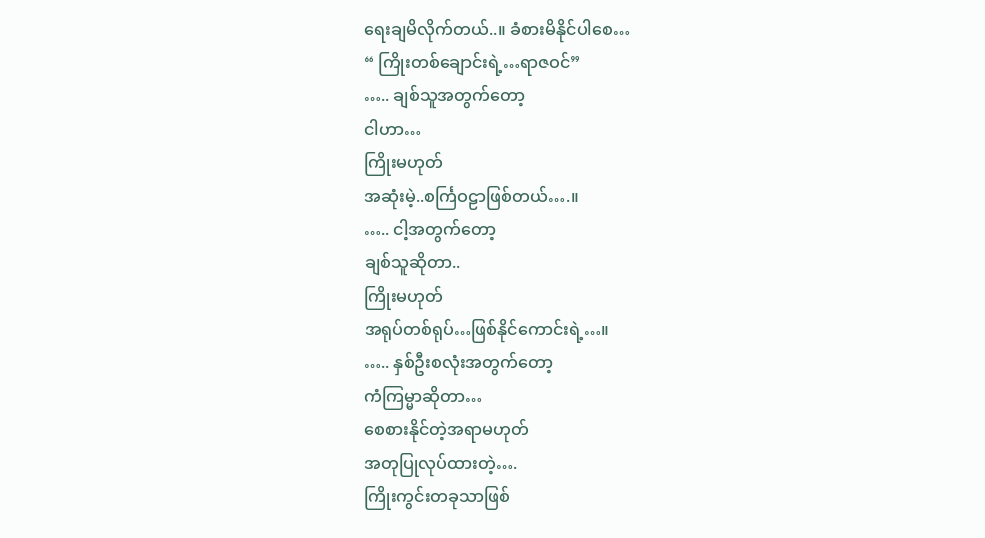ရေးချမိလိုက်တယ်..။ ခံစားမိနိုင်ပါစေ…
“ ကြိုးတစ်ချောင်းရဲ့…ရာဇဝင်”
….. ချစ်သူအတွက်တော့
ငါဟာ…
ကြိုးမဟုတ်
အဆုံးမဲ့..စင်္ကြဝဠာဖြစ်တယ်….။
….. ငါ့အတွက်တော့
ချစ်သူဆိုတာ..
ကြိုးမဟုတ်
အရုပ်တစ်ရုပ်…ဖြစ်နိုင်ကောင်းရဲ့…။
….. နှစ်ဦးစလုံးအတွက်တော့
ကံကြမ္မာဆိုတာ…
စေစားနိုင်တဲ့အရာမဟုတ်
အတုပြုလုပ်ထားတဲ့….
ကြိုးကွင်းတခုသာဖြစ်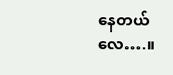နေတယ်လေ….။